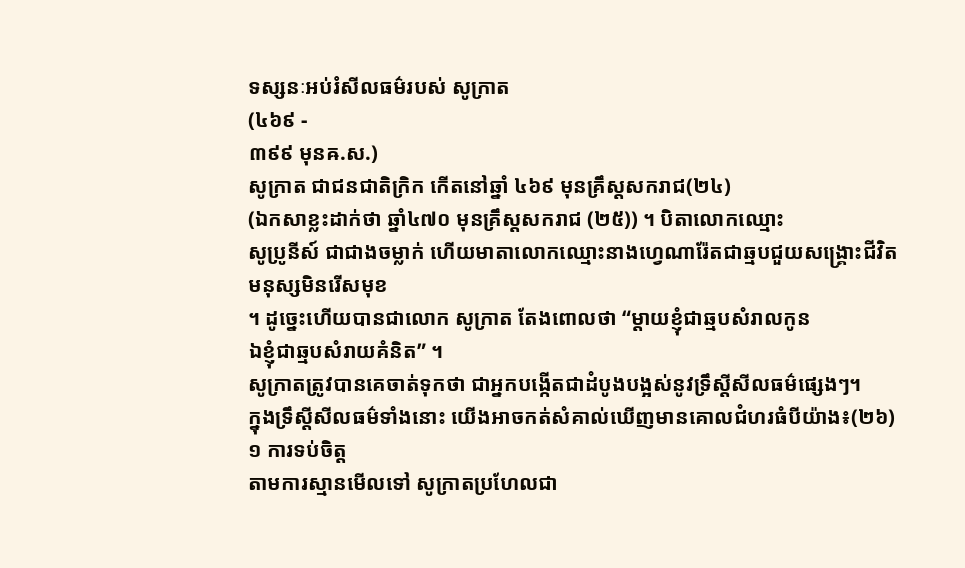ទស្សនៈអប់រំសីលធម៌របស់ សូក្រាត
(៤៦៩ -
៣៩៩ មុនឝ.ស.)
សូក្រាត ជាជនជាតិក្រិក កើតនៅឆ្នាំ ៤៦៩ មុនគ្រឹស្តសករាជ(២៤)
(ឯកសាខ្លះដាក់ថា ឆ្នាំ៤៧០ មុនគ្រឹស្ដសករាជ (២៥)) ។ បិតាលោកឈ្មោះ
សូប្រូនីស៍ ជាជាងចម្លាក់ ហើយមាតាលោកឈ្មោះនាងហ្វេណារ៉ែតជាឆ្មបជួយសង្គ្រោះជីវិតមនុស្សមិនរើសមុខ
។ ដូច្នេះហើយបានជាលោក សូក្រាត តែងពោលថា “ម្ដាយខ្ញុំជាឆ្មបសំរាលកូន
ឯខ្ញុំជាឆ្មបសំរាយគំនិត” ។
សូក្រាតត្រូវបានគេចាត់ទុកថា ជាអ្នកបង្កើតជាដំបូងបង្អស់នូវទ្រឹស្ដីសីលធម៌ផ្សេងៗ។
ក្នុងទ្រឹស្ដីសីលធម៌ទាំងនោះ យើងអាចកត់សំគាល់ឃើញមានគោលជំហរធំបីយ៉ាង៖(២៦)
១ ការទប់ចិត្ត
តាមការស្មានមើលទៅ សូក្រាតប្រហែលជា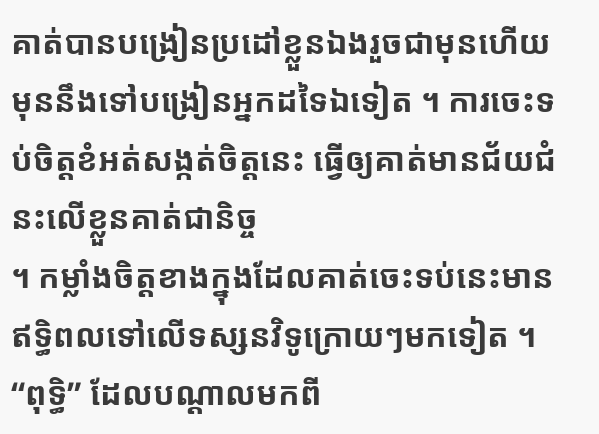គាត់បានបង្រៀនប្រដៅខ្លួនឯងរួចជាមុនហើយ
មុននឹងទៅបង្រៀនអ្នកដទៃឯទៀត ។ ការចេះទប់ចិត្តខំអត់សង្កត់ចិត្តនេះ ធ្វើឲ្យគាត់មានជ័យជំនះលើខ្លួនគាត់ជានិច្ច
។ កម្លាំងចិត្តខាងក្នុងដែលគាត់ចេះទប់នេះមានឥទ្ធិពលទៅលើទស្សនវិទូក្រោយៗមកទៀត ។
“ពុទ្ធិ” ដែលបណ្ដាលមកពី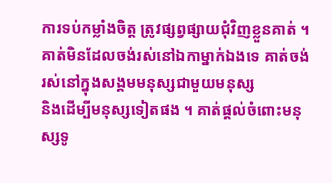ការទប់កម្លាំងចិត្ត ត្រូវផ្សព្វផ្សាយជុំវិញខ្លួនគាត់ ។
គាត់មិនដែលចង់រស់នៅឯកាម្នាក់ឯងទេ គាត់ចង់រស់នៅក្នុងសង្គមមនុស្សជាមួយមនុស្ស
និងដើម្បីមនុស្សទៀតផង ។ គាត់ផ្ដល់ចំពោះមនុស្សទូ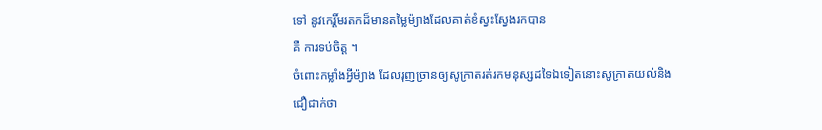ទៅ នូវកេរ្តិ៍មរតកដ៏មានតម្លៃម៉្យាងដែលគាត់ខំស្វះស្វែងរកបាន
គឺ ការទប់ចិត្ត ។
ចំពោះកម្លាំងអ្វីម៉្យាង ដែលរុញច្រានឲ្យសូក្រាតរត់រកមនុស្សដទៃឯទៀតនោះសូក្រាតយល់និងជឿជាក់ថា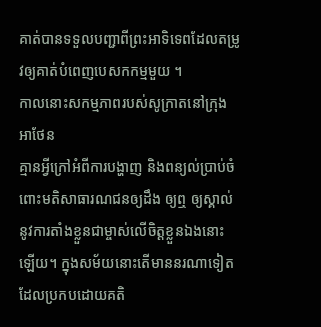គាត់បានទទួលបញ្ជាពីព្រះអាទិទេពដែលតម្រូវឲ្យគាត់បំពេញបេសកកម្មមួយ ។
កាលនោះសកម្មភាពរបស់សូក្រាតនៅក្រុងអាថែន
គ្មានអ្វីក្រៅអំពីការបង្ហាញ និងពន្យល់ប្រាប់ចំពោះមតិសាធារណជនឲ្យដឹង ឲ្យឮ ឲ្យស្គាល់
នូវការតាំងខ្លួនជាម្ចាស់លើចិត្តខ្លួនឯងនោះឡើយ។ ក្នុងសម័យនោះតើមាននរណាទៀតដែលប្រកបដោយគតិ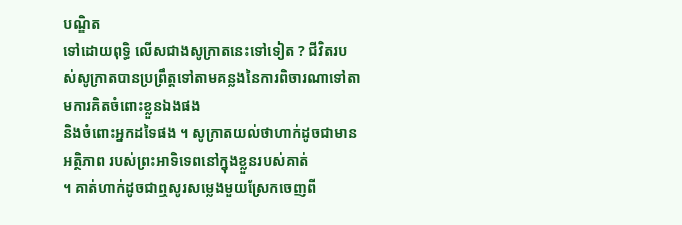បណ្ឌិត
ទៅដោយពុទ្ធិ លើសជាងសូក្រាតនេះទៅទៀត ? ជីវិតរបស់សូក្រាតបានប្រព្រឹត្តទៅតាមគន្លងនៃការពិចារណាទៅតាមការគិតចំពោះខ្លួនឯងផង
និងចំពោះអ្នកដទៃផង ។ សូក្រាតយល់ថាហាក់ដូចជាមានអត្ថិភាព របស់ព្រះអាទិទេពនៅក្នុងខ្លួនរបស់គាត់
។ គាត់ហាក់ដូចជាឮសូរសម្លេងមួយស្រែកចេញពី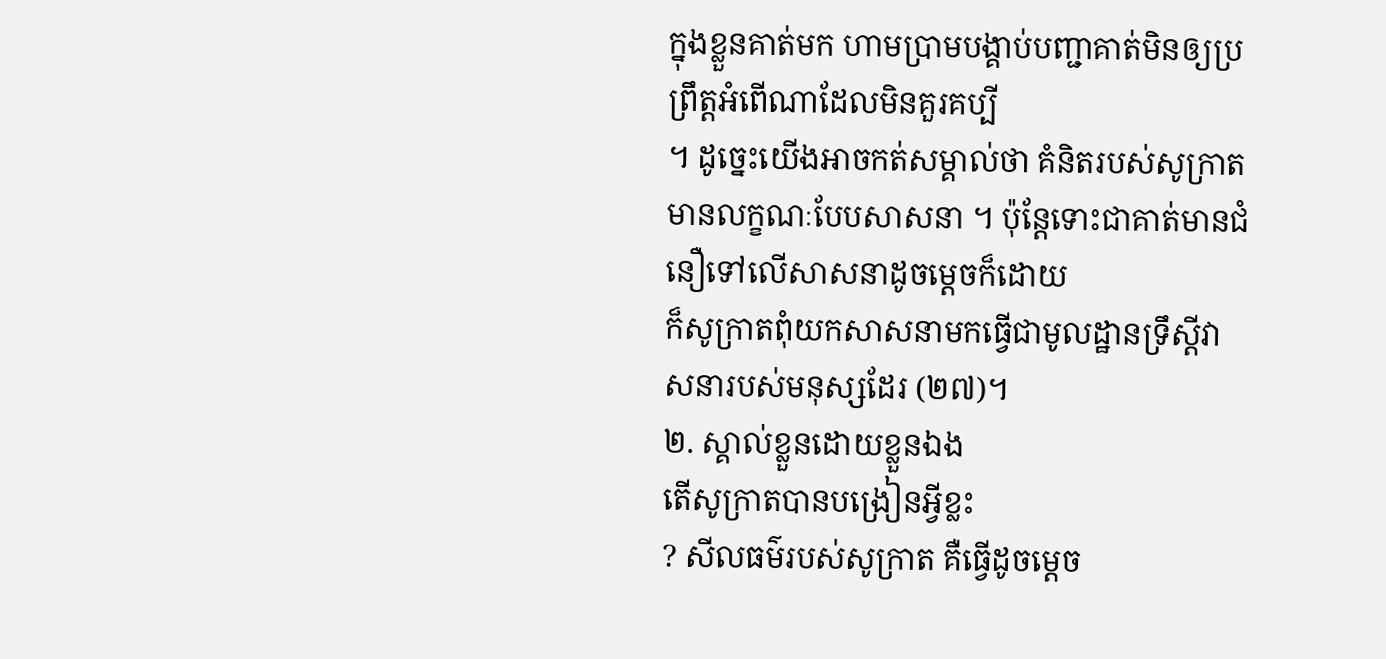ក្នុងខ្លួនគាត់មក ហាមប្រាមបង្គាប់បញ្ជាគាត់មិនឲ្យប្រព្រឹត្តអំពើណាដែលមិនគួរគប្បី
។ ដូច្នេះយើងអាចកត់សម្គាល់ថា គំនិតរបស់សូក្រាតមានលក្ខណៈបែបសាសនា ។ ប៉ុន្តែទោះជាគាត់មានជំនឿទៅលើសាសនាដូចម្ដេចក៏ដោយ
ក៏សូក្រាតពុំយកសាសនាមកធ្វើជាមូលដ្ឋានទ្រឹស្ដីវាសនារបស់មនុស្សដែរ (២៧)។
២. ស្គាល់ខ្លួនដោយខ្លួនឯង
តើសូក្រាតបានបង្រៀនអ្វីខ្លះ
? សីលធម៌របស់សូក្រាត គឺធ្វើដូចម្ដេច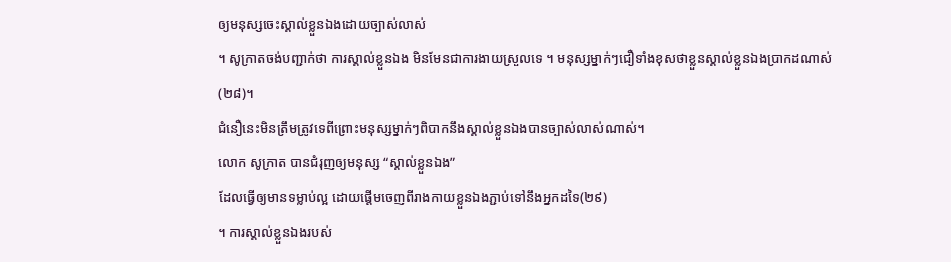ឲ្យមនុស្សចេះស្គាល់ខ្លួនឯងដោយច្បាស់លាស់
។ សូក្រាតចង់បញ្ជាក់ថា ការស្គាល់ខ្លួនឯង មិនមែនជាការងាយស្រួលទេ ។ មនុស្សម្នាក់ៗជឿទាំងខុសថាខ្លួនស្គាល់ខ្លួនឯងប្រាកដណាស់
(២៨)។
ជំនឿនេះមិនត្រឹមត្រូវទេពីព្រោះមនុស្សម្នាក់ៗពិបាកនឹងស្គាល់ខ្លួនឯងបានច្បាស់លាស់ណាស់។
លោក សូក្រាត បានជំរុញឲ្យមនុស្ស “ស្គាល់ខ្លួនឯង”
ដែលធ្វើឲ្យមានទម្លាប់ល្អ ដោយផ្ដើមចេញពីរាងកាយខ្លួនឯងភ្ជាប់ទៅនឹងអ្នកដទៃ(២៩)
។ ការស្គាល់ខ្លួនឯងរបស់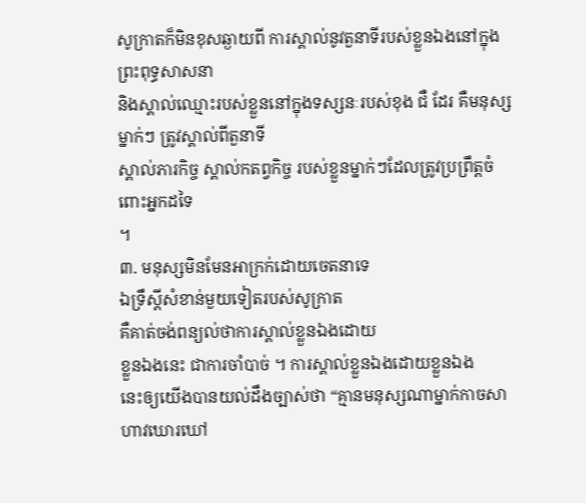សូក្រាតក៏មិនខុសឆ្ងាយពី ការស្គាល់នូវតួនាទីរបស់ខ្លួនឯងនៅក្នុងព្រះពុទ្ធសាសនា
និងស្គាល់ឈ្មោះរបស់ខ្លួននៅក្នុងទស្សនៈរបស់ខុង ជឺ ដែរ គឺមនុស្សម្នាក់ៗ ត្រូវស្គាល់ពីតួនាទី
ស្គាល់ភារកិច្ច ស្គាល់កតព្វកិច្ច របស់ខ្លួនម្នាក់ៗដែលត្រូវប្រព្រឹត្តចំពោះអ្នកដទៃ
។
៣. មនុស្សមិនមែនអាក្រក់ដោយចេតនាទេ
ឯទ្រឹស្ដីសំខាន់មួយទៀតរបស់សូក្រាត
គឺគាត់ចង់ពន្យល់ថាការស្គាល់ខ្លួនឯងដោយ
ខ្លួនឯងនេះ ជាការចាំបាច់ ។ ការស្គាល់ខ្លួនឯងដោយខ្លួនឯង
នេះឲ្យយើងបានយល់ដឹងច្បាស់ថា “គ្មានមនុស្សណាម្នាក់កាចសាហាវឃោរឃៅ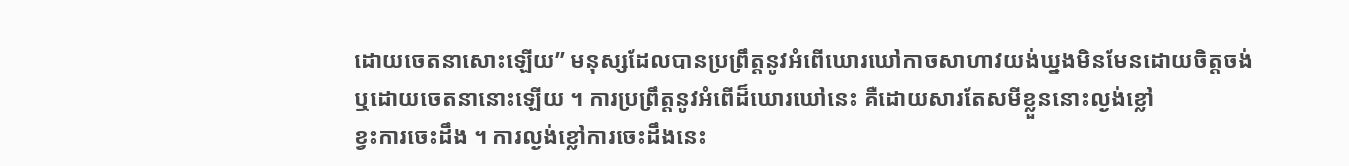ដោយចេតនាសោះឡើយ” មនុស្សដែលបានប្រព្រឹត្តនូវអំពើឃោរឃៅកាចសាហាវយង់ឃ្នងមិនមែនដោយចិត្តចង់
ឬដោយចេតនានោះឡើយ ។ ការប្រព្រឹត្តនូវអំពើដ៏ឃោរឃៅនេះ គឺដោយសារតែសមីខ្លួននោះល្ងង់ខ្លៅ
ខ្វះការចេះដឹង ។ ការល្ងង់ខ្លៅការចេះដឹងនេះ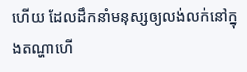ហើយ ដែលដឹកនាំមនុស្សឲ្យលង់លក់នៅក្នុងតណ្ហាហើ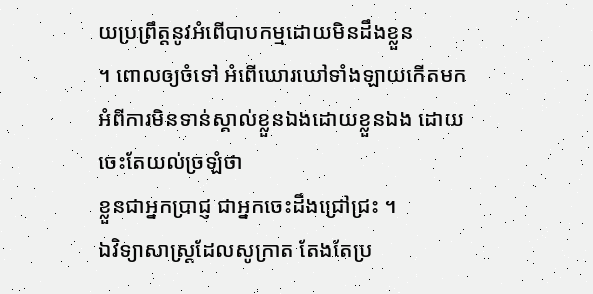យប្រព្រឹត្តនូវអំពើបាបកម្មដោយមិនដឹងខ្លួន
។ ពោលឲ្យចំទៅ អំពើឃោរឃៅទាំងឡាយកើតមកអំពីការមិនទាន់ស្គាល់ខ្លួនឯងដោយខ្លួនឯង ដោយចេះតែយល់ច្រឡំថា
ខ្លួនជាអ្នកប្រាជ្ញ ជាអ្នកចេះដឹងជ្រៅជ្រះ ។
ឯវិទ្យាសាស្រ្តដែលសូក្រាត តែងតែប្រ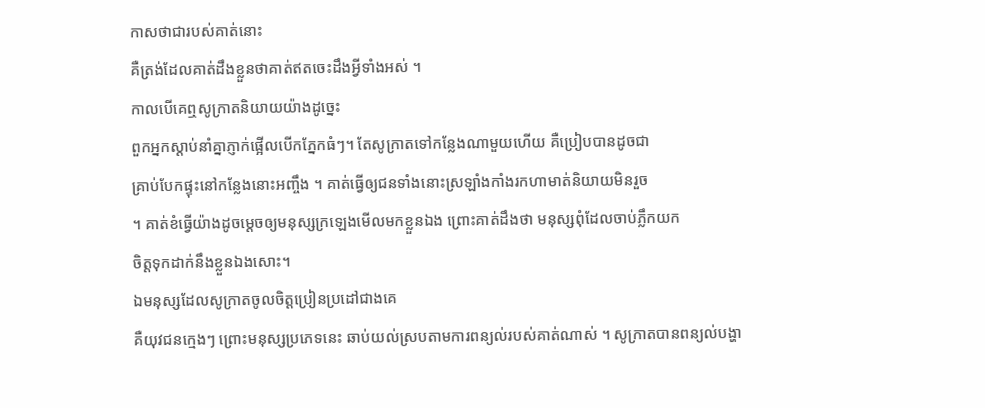កាសថាជារបស់គាត់នោះ
គឺត្រង់ដែលគាត់ដឹងខ្លួនថាគាត់ឥតចេះដឹងអ្វីទាំងអស់ ។
កាលបើគេឮសូក្រាតនិយាយយ៉ាងដូច្នេះ
ពួកអ្នកស្ដាប់នាំគ្នាភ្ញាក់ផ្អើលបើកភ្នែកធំៗ។ តែសូក្រាតទៅកន្លែងណាមួយហើយ គឺប្រៀបបានដូចជា
គ្រាប់បែកផ្ទុះនៅកន្លែងនោះអញ្ចឹង ។ គាត់ធ្វើឲ្យជនទាំងនោះស្រឡាំងកាំងរកហាមាត់និយាយមិនរួច
។ គាត់ខំធ្វើយ៉ាងដូចម្ដេចឲ្យមនុស្សក្រឡេងមើលមកខ្លួនឯង ព្រោះគាត់ដឹងថា មនុស្សពុំដែលចាប់ភ្លឹកយក
ចិត្តទុកដាក់នឹងខ្លួនឯងសោះ។
ឯមនុស្សដែលសូក្រាតចូលចិត្តប្រៀនប្រដៅជាងគេ
គឺយុវជនក្មេងៗ ព្រោះមនុស្សប្រភេទនេះ ឆាប់យល់ស្របតាមការពន្យល់របស់គាត់ណាស់ ។ សូក្រាតបានពន្យល់បង្ហា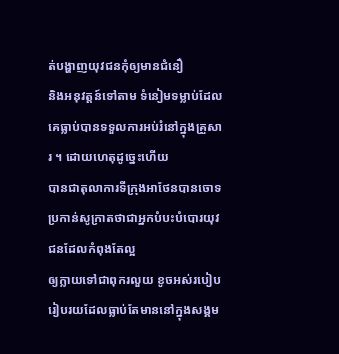ត់បង្ហាញយុវជនកុំឲ្យមានជំនឿ
និងអនុវត្តន៍ទៅតាម ទំនៀមទម្លាប់ដែលគេធ្លាប់បានទទួលការអប់រំនៅក្នុងគ្រួសារ ។ ដោយហេតុដូច្នេះហើយ
បានជាតុលាការទីក្រុងអាថែនបានចោទប្រកាន់សូក្រាតថាជាអ្នកបំបះបំបោរយុវជនដែលកំពុងតែល្អ
ឲ្យក្លាយទៅជាពុករលួយ ខូចអស់របៀបរៀបរយដែលធ្លាប់តែមាននៅក្នុងសង្គម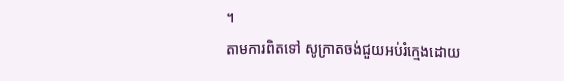។
តាមការពិតទៅ សូក្រាតចង់ជួយអប់រំក្មេងដោយ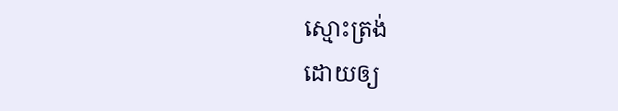ស្មោះត្រង់
ដោយឲ្យ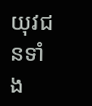យុវជនទាំង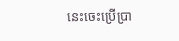នេះចេះប្រើប្រា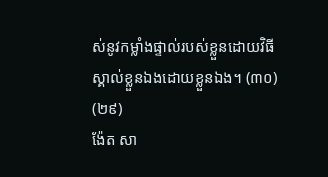ស់នូវកម្លាំងផ្ទាល់របស់ខ្លួនដោយវិធីស្គាល់ខ្លួនឯងដោយខ្លួនឯង។ (៣០)
(២៩)
ង៉ែត សា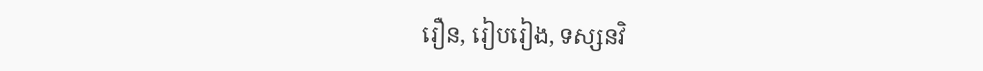រឿន, រៀបរៀង, ទស្សនវិ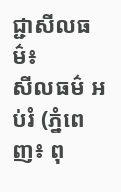ជ្ជាសីលធម៌៖
សីលធម៌ អប់រំ (ភ្នំពេញ៖ ពុ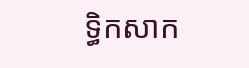ទ្ធិកសាក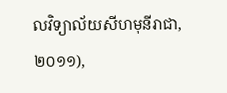លវិទ្យាល័យសីហមុនីរាជា,២០១១),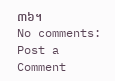៣៦។
No comments:
Post a Comment